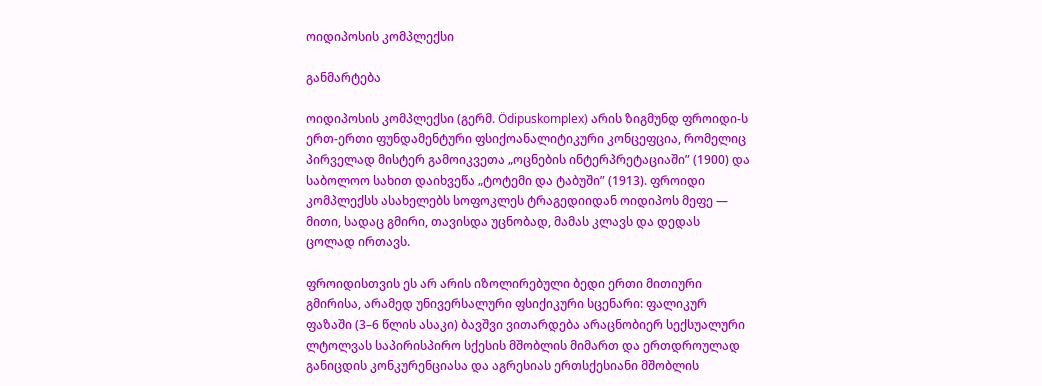ოიდიპოსის კომპლექსი

განმარტება

ოიდიპოსის კომპლექსი (გერმ. Ödipuskomplex) არის ზიგმუნდ ფროიდი-ს ერთ-ერთი ფუნდამენტური ფსიქოანალიტიკური კონცეფცია, რომელიც პირველად მისტერ გამოიკვეთა „ოცნების ინტერპრეტაციაში” (1900) და საბოლოო სახით დაიხვეწა „ტოტემი და ტაბუში” (1913). ფროიდი კომპლექსს ასახელებს სოფოკლეს ტრაგედიიდან ოიდიპოს მეფე — მითი, სადაც გმირი, თავისდა უცნობად, მამას კლავს და დედას ცოლად ირთავს.

ფროიდისთვის ეს არ არის იზოლირებული ბედი ერთი მითიური გმირისა, არამედ უნივერსალური ფსიქიკური სცენარი: ფალიკურ ფაზაში (3–6 წლის ასაკი) ბავშვი ვითარდება არაცნობიერ სექსუალური ლტოლვას საპირისპირო სქესის მშობლის მიმართ და ერთდროულად განიცდის კონკურენციასა და აგრესიას ერთსქესიანი მშობლის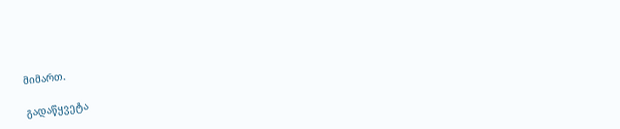მიმართ.

გადაწყვეტა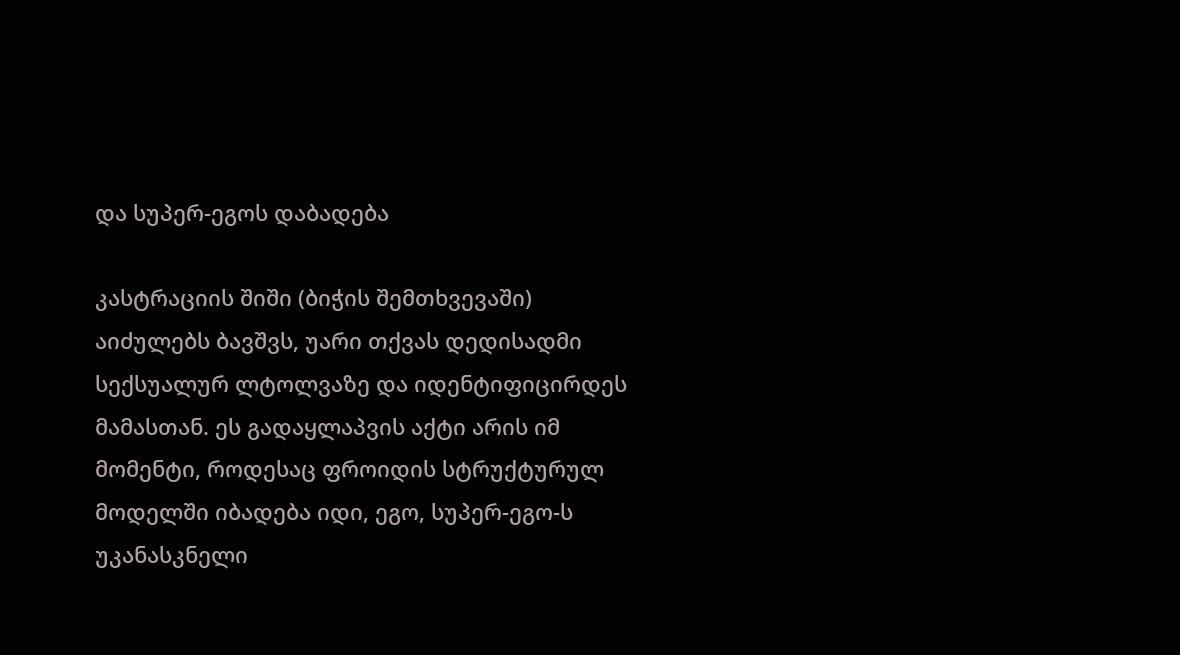და სუპერ-ეგოს დაბადება

კასტრაციის შიში (ბიჭის შემთხვევაში) აიძულებს ბავშვს, უარი თქვას დედისადმი სექსუალურ ლტოლვაზე და იდენტიფიცირდეს მამასთან. ეს გადაყლაპვის აქტი არის იმ მომენტი, როდესაც ფროიდის სტრუქტურულ მოდელში იბადება იდი, ეგო, სუპერ-ეგო-ს უკანასკნელი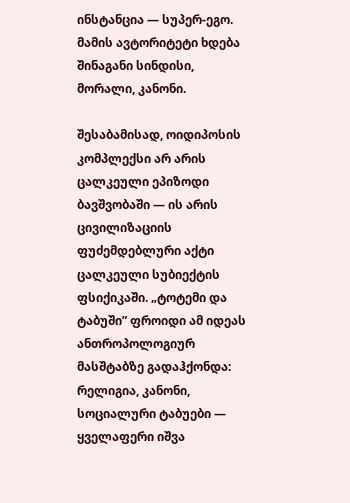ინსტანცია — სუპერ-ეგო. მამის ავტორიტეტი ხდება შინაგანი სინდისი, მორალი, კანონი.

შესაბამისად, ოიდიპოსის კომპლექსი არ არის ცალკეული ეპიზოდი ბავშვობაში — ის არის ცივილიზაციის ფუძემდებლური აქტი ცალკეული სუბიექტის ფსიქიკაში. „ტოტემი და ტაბუში” ფროიდი ამ იდეას ანთროპოლოგიურ მასშტაბზე გადაჰქონდა: რელიგია, კანონი, სოციალური ტაბუები — ყველაფერი იშვა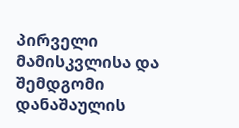პირველი მამისკვლისა და შემდგომი დანაშაულის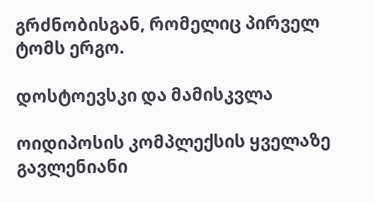გრძნობისგან, რომელიც პირველ ტომს ერგო.

დოსტოევსკი და მამისკვლა

ოიდიპოსის კომპლექსის ყველაზე გავლენიანი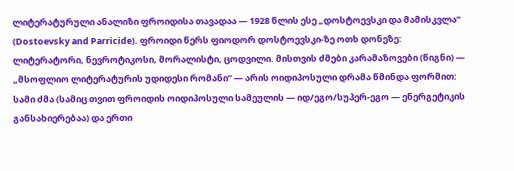ლიტერატურული ანალიზი ფროიდისა თავადაა — 1928 წლის ესე „დოსტოევსკი და მამისკვლა” (Dostoevsky and Parricide). ფროიდი წერს ფიოდორ დოსტოევსკი-ზე ოთხ დონეზე: ლიტერატორი, ნევროტიკოსი, მორალისტი, ცოდვილი. მისთვის ძმები კარამაზოვები (წიგნი) — „მსოფლიო ლიტერატურის უდიდესი რომანი” — არის ოიდიპოსული დრამა წმინდა ფორმით: სამი ძმა (სამიც თვით ფროიდის ოიდიპოსული სამეულის — იდ/ეგო/სუპერ-ეგო — ენერგეტიკის განსახიერებაა) და ერთი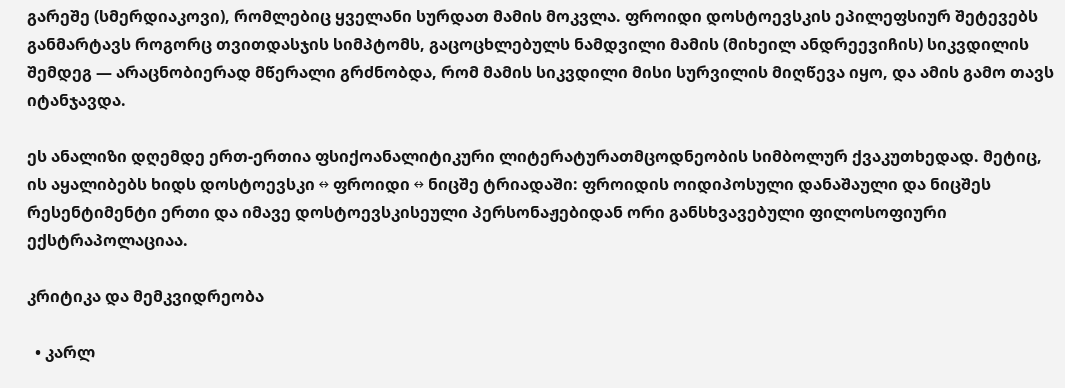გარეშე (სმერდიაკოვი), რომლებიც ყველანი სურდათ მამის მოკვლა. ფროიდი დოსტოევსკის ეპილეფსიურ შეტევებს განმარტავს როგორც თვითდასჯის სიმპტომს, გაცოცხლებულს ნამდვილი მამის (მიხეილ ანდრეევიჩის) სიკვდილის შემდეგ — არაცნობიერად მწერალი გრძნობდა, რომ მამის სიკვდილი მისი სურვილის მიღწევა იყო, და ამის გამო თავს იტანჯავდა.

ეს ანალიზი დღემდე ერთ-ერთია ფსიქოანალიტიკური ლიტერატურათმცოდნეობის სიმბოლურ ქვაკუთხედად. მეტიც, ის აყალიბებს ხიდს დოსტოევსკი ↔ ფროიდი ↔ ნიცშე ტრიადაში: ფროიდის ოიდიპოსული დანაშაული და ნიცშეს რესენტიმენტი ერთი და იმავე დოსტოევსკისეული პერსონაჟებიდან ორი განსხვავებული ფილოსოფიური ექსტრაპოლაციაა.

კრიტიკა და მემკვიდრეობა

  • კარლ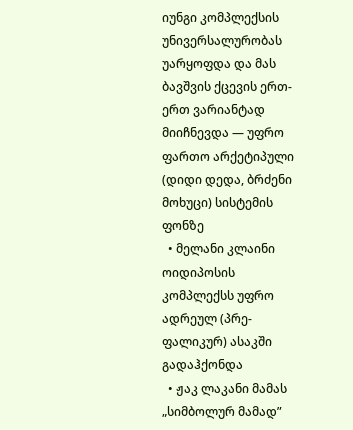იუნგი კომპლექსის უნივერსალურობას უარყოფდა და მას ბავშვის ქცევის ერთ-ერთ ვარიანტად მიიჩნევდა — უფრო ფართო არქეტიპული (დიდი დედა, ბრძენი მოხუცი) სისტემის ფონზე
  • მელანი კლაინი ოიდიპოსის კომპლექსს უფრო ადრეულ (პრე-ფალიკურ) ასაკში გადაჰქონდა
  • ჟაკ ლაკანი მამას „სიმბოლურ მამად”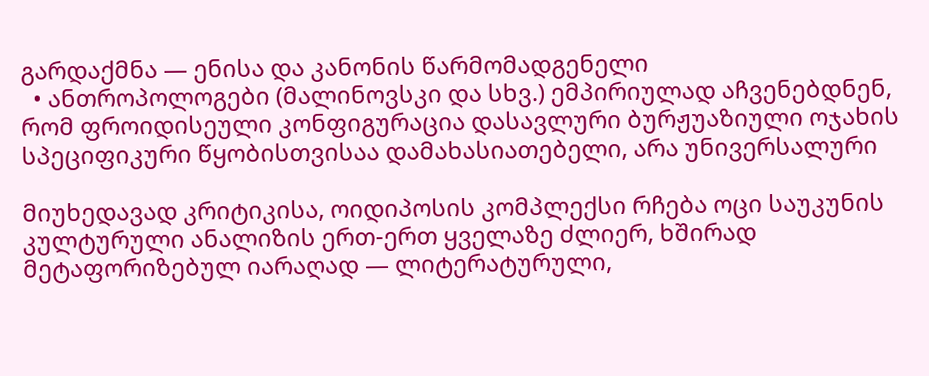გარდაქმნა — ენისა და კანონის წარმომადგენელი
  • ანთროპოლოგები (მალინოვსკი და სხვ.) ემპირიულად აჩვენებდნენ, რომ ფროიდისეული კონფიგურაცია დასავლური ბურჟუაზიული ოჯახის სპეციფიკური წყობისთვისაა დამახასიათებელი, არა უნივერსალური

მიუხედავად კრიტიკისა, ოიდიპოსის კომპლექსი რჩება ოცი საუკუნის კულტურული ანალიზის ერთ-ერთ ყველაზე ძლიერ, ხშირად მეტაფორიზებულ იარაღად — ლიტერატურული,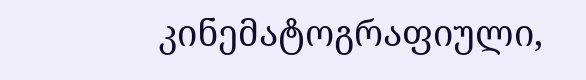კინემატოგრაფიული,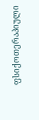ფსიქოთერაპიული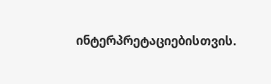ინტერპრეტაციებისთვის.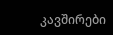კავშირები